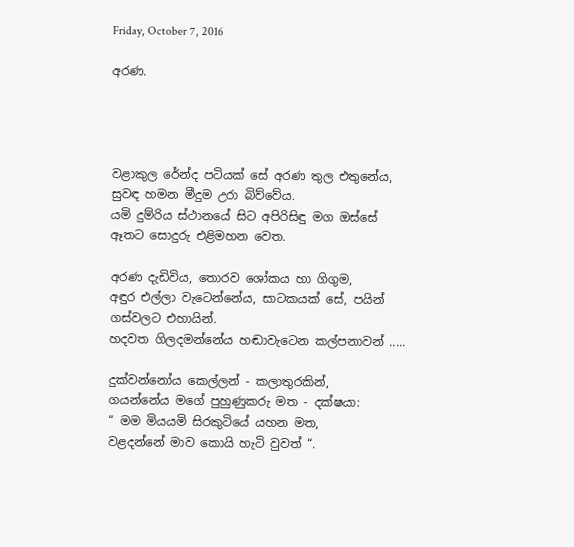Friday, October 7, 2016

අරණ.




වළාකුල රේන්ද පටියක් සේ අරණ තුල එතුනේය,
සුවඳ හමන මීදුම උරා බිව්වේය.
යමි දුම්රිය ස්ථානයේ සිට අපිරිසිඳු මග ඔස්සේ
ඈතට සොදුරු එළිමහන වෙත.

අරණ දැඩිවිය, තොරව ශෝකය හා ගිගුම,
අඳුර එල්ලා වැටෙන්නේය, සාටකයක් සේ, පයින් ගස්වලට එහායින්.
හදවත ගිලදමන්නේය හඬාවැටෙන කල්පනාවන් .....

දුක්වන්නෝය කෙල්ලන් - කලාතුරකින්,
ගයන්නේය මගේ පුහුණුකරු මත - දක්ෂයා:
“ මම මියයමි සිරකුටියේ යහන මත,
වළදන්නේ මාව කොයි හැටි වුවත් “.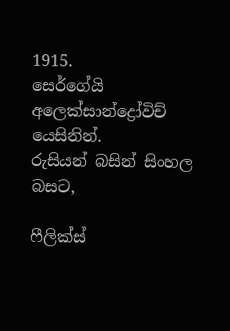1915.
සෙර්ගේයි අලෙක්සාන්ද්‍රෝවිච් යෙසිනින්.
රුසියන් බසින් සිංහල බසට,

ෆීලික්ස්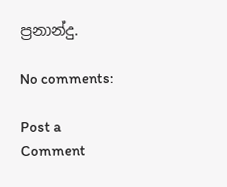ප්‍රනාන්දු.

No comments:

Post a Comment